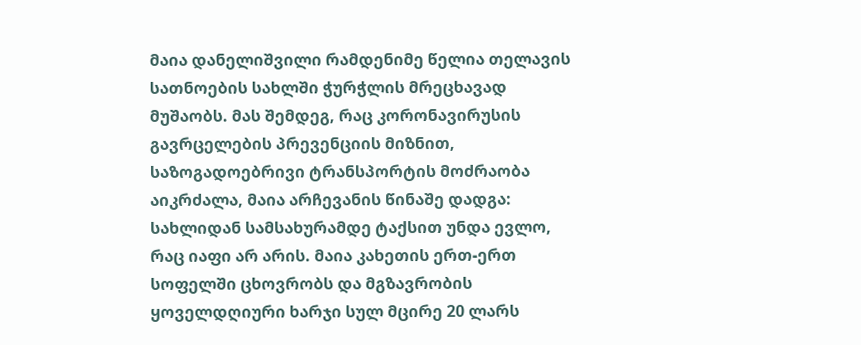მაია დანელიშვილი რამდენიმე წელია თელავის სათნოების სახლში ჭურჭლის მრეცხავად მუშაობს. მას შემდეგ, რაც კორონავირუსის გავრცელების პრევენციის მიზნით, საზოგადოებრივი ტრანსპორტის მოძრაობა აიკრძალა, მაია არჩევანის წინაშე დადგა: სახლიდან სამსახურამდე ტაქსით უნდა ევლო, რაც იაფი არ არის. მაია კახეთის ერთ-ერთ სოფელში ცხოვრობს და მგზავრობის ყოველდღიური ხარჯი სულ მცირე 20 ლარს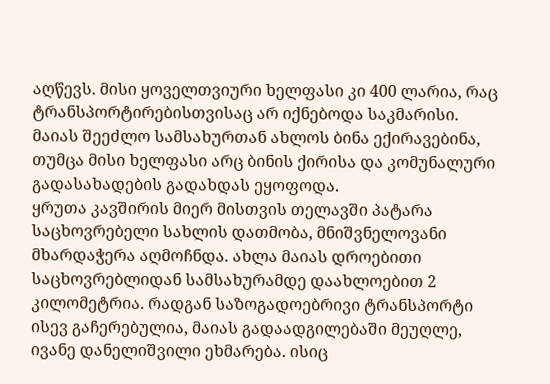აღწევს. მისი ყოველთვიური ხელფასი კი 400 ლარია, რაც ტრანსპორტირებისთვისაც არ იქნებოდა საკმარისი. მაიას შეეძლო სამსახურთან ახლოს ბინა ექირავებინა, თუმცა მისი ხელფასი არც ბინის ქირისა და კომუნალური გადასახადების გადახდას ეყოფოდა.
ყრუთა კავშირის მიერ მისთვის თელავში პატარა საცხოვრებელი სახლის დათმობა, მნიშვნელოვანი მხარდაჭერა აღმოჩნდა. ახლა მაიას დროებითი საცხოვრებლიდან სამსახურამდე დაახლოებით 2 კილომეტრია. რადგან საზოგადოებრივი ტრანსპორტი ისევ გაჩერებულია, მაიას გადაადგილებაში მეუღლე, ივანე დანელიშვილი ეხმარება. ისიც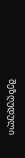შეზღუდული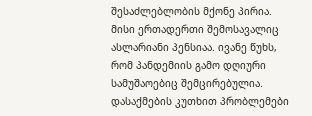შესაძლებლობის მქონე პირია. მისი ერთადერთი შემოსავალიც ასლარიანი პენსიაა. ივანე წუხს, რომ პანდემიის გამო დღიური სამუშაოებიც შემცირებულია.
დასაქმების კუთხით პრობლემები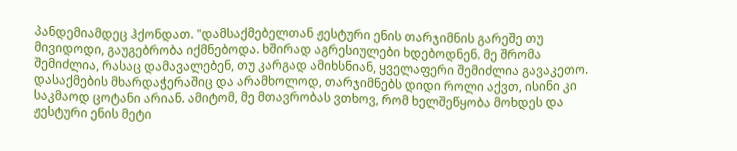პანდემიამდეც ჰქონდათ. "დამსაქმებელთან ჟესტური ენის თარჯიმნის გარეშე თუ მივიდოდი, გაუგებრობა იქმნებოდა. ხშირად აგრესიულები ხდებოდნენ. მე შრომა შემიძლია, რასაც დამავალებენ, თუ კარგად ამიხსნიან, ყველაფერი შემიძლია გავაკეთო. დასაქმების მხარდაჭერაშიც და არამხოლოდ, თარჯიმნებს დიდი როლი აქვთ, ისინი კი საკმაოდ ცოტანი არიან. ამიტომ, მე მთავრობას ვთხოვ, რომ ხელშეწყობა მოხდეს და ჟესტური ენის მეტი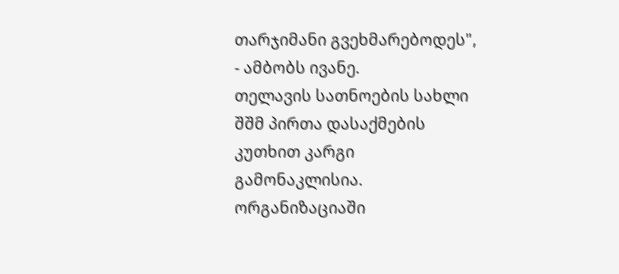თარჯიმანი გვეხმარებოდეს", - ამბობს ივანე.
თელავის სათნოების სახლი შშმ პირთა დასაქმების კუთხით კარგი გამონაკლისია. ორგანიზაციაში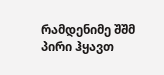რამდენიმე შშმ პირი ჰყავთ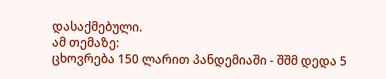დასაქმებული.
ამ თემაზე:
ცხოვრება 150 ლარით პანდემიაში - შშმ დედა 5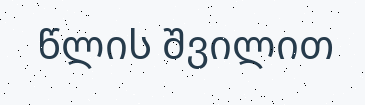წლის შვილით